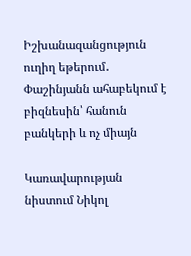Իշխանազանցություն ուղիղ եթերում․ Փաշինյանն ահաբեկում է բիզնեսին՝ հանուն բանկերի և ոչ միայն

Կառավարության նիստում Նիկոլ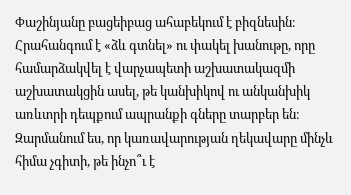Փաշինյանը բացեիբաց ահաբեկում է բիզնեսին։ Հրահանգում է «ձև գտնել» ու փակել խանութը, որը համարձակվել է վարչապետի աշխատակազմի աշխատակցին ասել, թե կանխիկով ու անկանխիկ առևտրի դեպքում ապրանքի գները տարբեր են։ Զարմանում ես, որ կառավարության ղեկավարը մինչև հիմա չգիտի, թե ինչո՞ւ է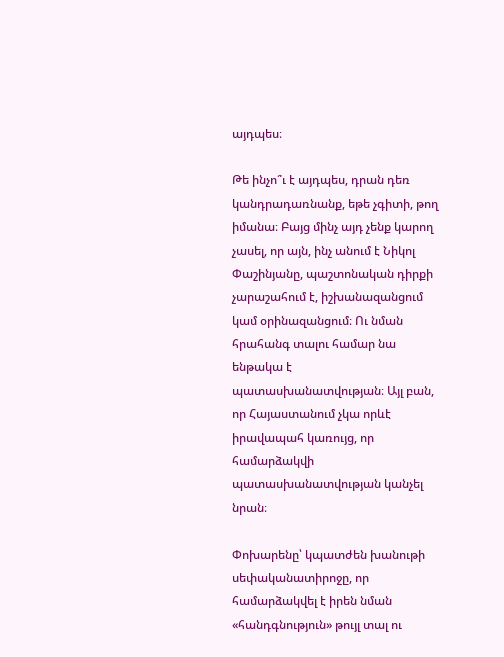այդպես։

Թե ինչո՞ւ է այդպես, դրան դեռ կանդրադառնանք, եթե չգիտի, թող իմանա։ Բայց մինչ այդ չենք կարող չասել, որ այն, ինչ անում է Նիկոլ Փաշինյանը, պաշտոնական դիրքի չարաշահում է, իշխանազանցում կամ օրինազանցում։ Ու նման հրահանգ տալու համար նա ենթակա է պատասխանատվության։ Այլ բան, որ Հայաստանում չկա որևէ իրավապահ կառույց, որ համարձակվի պատասխանատվության կանչել նրան։

Փոխարենը՝ կպատժեն խանութի սեփականատիրոջը, որ համարձակվել է իրեն նման «հանդգնություն» թույլ տալ ու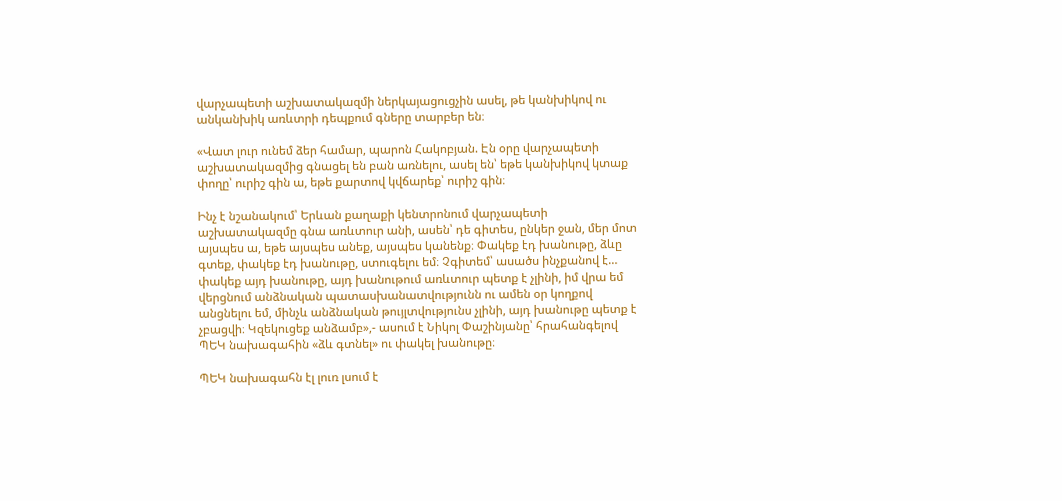վարչապետի աշխատակազմի ներկայացուցչին ասել, թե կանխիկով ու անկանխիկ առևտրի դեպքում գները տարբեր են։

«Վատ լուր ունեմ ձեր համար, պարոն Հակոբյան. Էն օրը վարչապետի աշխատակազմից գնացել են բան առնելու, ասել են՝ եթե կանխիկով կտաք փողը՝ ուրիշ գին ա, եթե քարտով կվճարեք՝ ուրիշ գին։

Ինչ է նշանակում՝ Երևան քաղաքի կենտրոնում վարչապետի աշխատակազմը գնա առևտուր անի, ասեն՝ դե գիտես, ընկեր ջան, մեր մոտ այսպես ա, եթե այսպես անեք, այսպես կանենք։ Փակեք էդ խանութը, ձևը գտեք, փակեք էդ խանութը, ստուգելու եմ։ Չգիտեմ՝ ասածս ինչքանով է… փակեք այդ խանութը, այդ խանութում առևտուր պետք է չլինի, իմ վրա եմ վերցնում անձնական պատասխանատվությունն ու ամեն օր կողքով անցնելու եմ, մինչև անձնական թույլտվությունս չլինի, այդ խանութը պետք է չբացվի։ Կզեկուցեք անձամբ»,- ասում է Նիկոլ Փաշինյանը՝ հրահանգելով ՊԵԿ նախագահին «ձև գտնել» ու փակել խանութը։

ՊԵԿ նախագահն էլ լուռ լսում է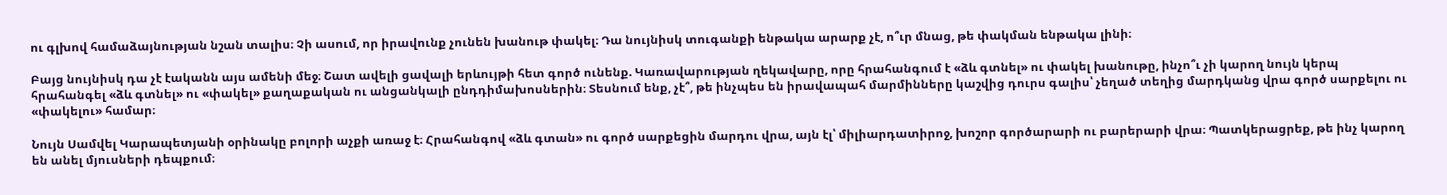ու գլխով համաձայնության նշան տալիս։ Չի ասում, որ իրավունք չունեն խանութ փակել։ Դա նույնիսկ տուգանքի ենթակա արարք չէ, ո՞ւր մնաց, թե փակման ենթակա լինի։

Բայց նույնիսկ դա չէ էականն այս ամենի մեջ։ Շատ ավելի ցավալի երևույթի հետ գործ ունենք. Կառավարության ղեկավարը, որը հրահանգում է «ձև գտնել» ու փակել խանութը, ինչո՞ւ չի կարող նույն կերպ հրահանգել «ձև գտնել» ու «փակել» քաղաքական ու անցանկալի ընդդիմախոսներին։ Տեսնում ենք, չէ՞, թե ինչպես են իրավապահ մարմինները կաշվից դուրս գալիս՝ չեղած տեղից մարդկանց վրա գործ սարքելու ու «փակելու» համար։

Նույն Սամվել Կարապետյանի օրինակը բոլորի աչքի առաջ է։ Հրահանգով «ձև գտան» ու գործ սարքեցին մարդու վրա, այն էլ՝ միլիարդատիրոջ, խոշոր գործարարի ու բարերարի վրա։ Պատկերացրեք, թե ինչ կարող են անել մյուսների դեպքում։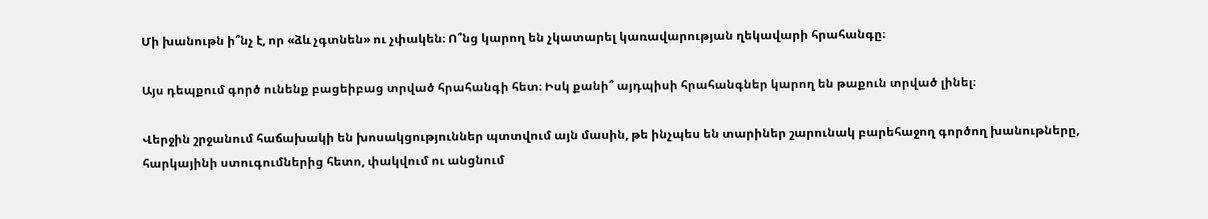Մի խանութն ի՞նչ է, որ «ձև չգտնեն» ու չփակեն։ Ո՞նց կարող են չկատարել կառավարության ղեկավարի հրահանգը։

Այս դեպքում գործ ունենք բացեիբաց տրված հրահանգի հետ։ Իսկ քանի՞ այդպիսի հրահանգներ կարող են թաքուն տրված լինել։

Վերջին շրջանում հաճախակի են խոսակցություններ պտտվում այն մասին, թե ինչպես են տարիներ շարունակ բարեհաջող գործող խանութները, հարկայինի ստուգումներից հետո, փակվում ու անցնում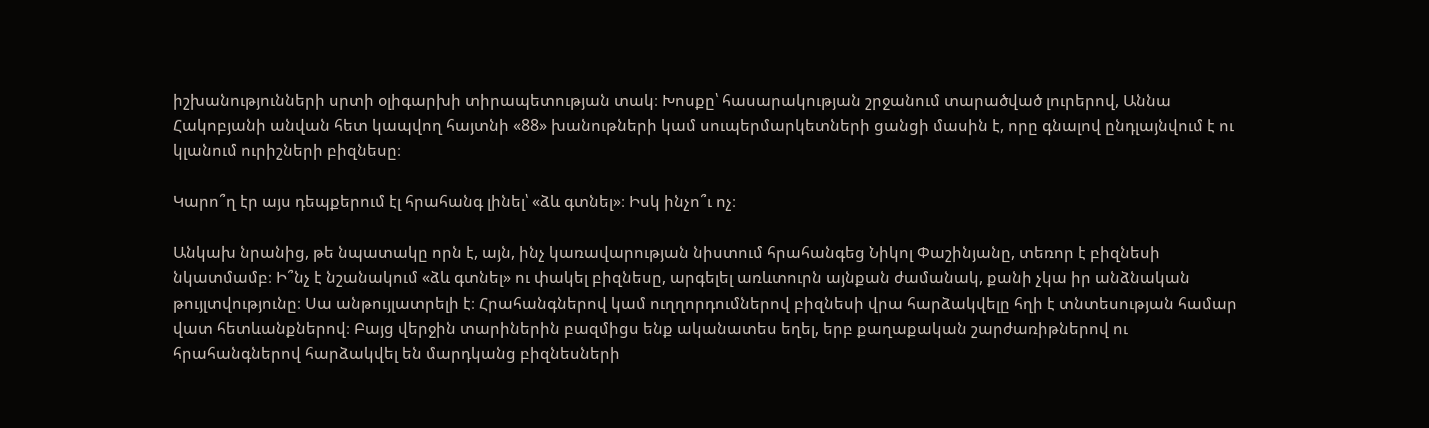իշխանությունների սրտի օլիգարխի տիրապետության տակ։ Խոսքը՝ հասարակության շրջանում տարածված լուրերով, Աննա Հակոբյանի անվան հետ կապվող հայտնի «88» խանութների կամ սուպերմարկետների ցանցի մասին է, որը գնալով ընդլայնվում է ու կլանում ուրիշների բիզնեսը։

Կարո՞ղ էր այս դեպքերում էլ հրահանգ լինել՝ «ձև գտնել»։ Իսկ ինչո՞ւ ոչ։

Անկախ նրանից, թե նպատակը որն է, այն, ինչ կառավարության նիստում հրահանգեց Նիկոլ Փաշինյանը, տեռոր է բիզնեսի նկատմամբ։ Ի՞նչ է նշանակում «ձև գտնել» ու փակել բիզնեսը, արգելել առևտուրն այնքան ժամանակ, քանի չկա իր անձնական թույլտվությունը։ Սա անթույլատրելի է։ Հրահանգներով կամ ուղղորդումներով բիզնեսի վրա հարձակվելը հղի է տնտեսության համար վատ հետևանքներով։ Բայց վերջին տարիներին բազմիցս ենք ականատես եղել, երբ քաղաքական շարժառիթներով ու հրահանգներով հարձակվել են մարդկանց բիզնեսների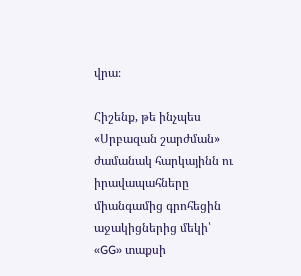վրա։

Հիշենք, թե ինչպես «Սրբազան շարժման» ժամանակ հարկայինն ու իրավապահները միանգամից գրոհեցին աջակիցներից մեկի՝ «GG» տաքսի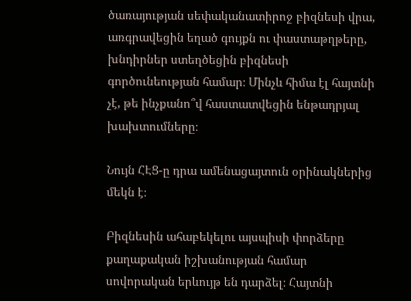ծառայության սեփականատիրոջ բիզնեսի վրա, առգրավեցին եղած գույքն ու փաստաթղթերը, խնդիրներ ստեղծեցին բիզնեսի գործունեության համար։ Մինչև հիմա էլ հայտնի չէ, թե ինչքանո՞վ հաստատվեցին ենթադրյալ խախտումները։

Նույն ՀԷՑ-ը դրա ամենացայտուն օրինակներից մեկն է։

Բիզնեսին ահաբեկելու այսպիսի փորձերը քաղաքական իշխանության համար սովորական երևույթ են դարձել։ Հայտնի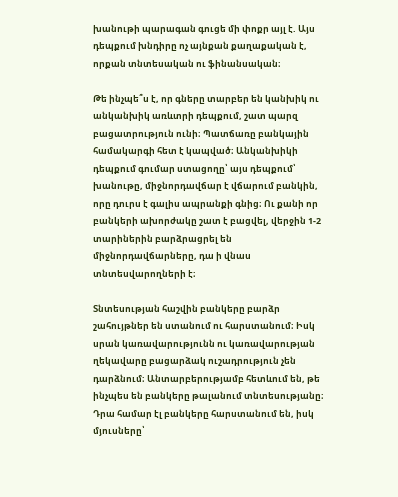խանութի պարագան գուցե մի փոքր այլ է. Այս դեպքում խնդիրը ոչ այնքան քաղաքական է, որքան տնտեսական ու ֆինանսական։

Թե ինչպե՞ս է, որ գները տարբեր են կանխիկ ու անկանխիկ առևտրի դեպքում, շատ պարզ բացատրություն ունի։ Պատճառը բանկային համակարգի հետ է կապված։ Անկանխիկի դեպքում գումար ստացողը՝ այս դեպքում՝ խանութը, միջնորդավճար է վճարում բանկին, որը դուրս է գալիս ապրանքի գնից։ Ու քանի որ բանկերի ախորժակը շատ է բացվել, վերջին 1-2 տարիներին բարձրացրել են միջնորդավճարները, դա ի վնաս տնտեսվարողների է։

Տնտեսության հաշվին բանկերը բարձր շահույթներ են ստանում ու հարստանում։ Իսկ սրան կառավարությունն ու կառավարության ղեկավարը բացարձակ ուշադրություն չեն դարձնում։ Անտարբերությամբ հետևում են, թե ինչպես են բանկերը թալանում տնտեսությանը։  Դրա համար էլ բանկերը հարստանում են, իսկ մյուսները՝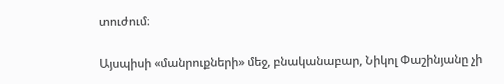տուժում։

Այսպիսի «մանրուքների» մեջ, բնականաբար, Նիկոլ Փաշինյանը չի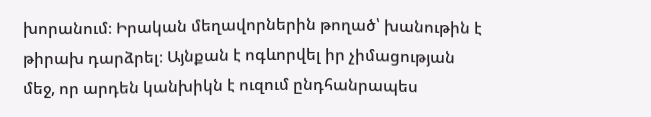խորանում։ Իրական մեղավորներին թողած՝ խանութին է թիրախ դարձրել։ Այնքան է ոգևորվել իր չիմացության մեջ, որ արդեն կանխիկն է ուզում ընդհանրապես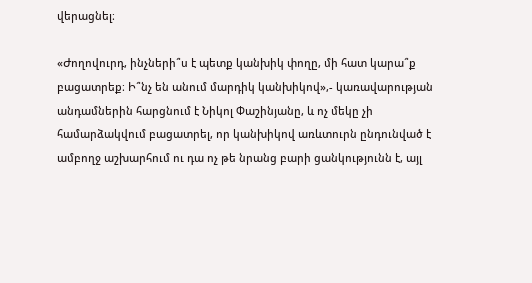վերացնել։

«Ժողովուրդ, ինչների՞ս է պետք կանխիկ փողը, մի հատ կարա՞ք բացատրեք։ Ի՞նչ են անում մարդիկ կանխիկով»,- կառավարության անդամներին հարցնում է Նիկոլ Փաշինյանը, և ոչ մեկը չի համարձակվում բացատրել, որ կանխիկով առևտուրն ընդունված է ամբողջ աշխարհում ու դա ոչ թե նրանց բարի ցանկությունն է, այլ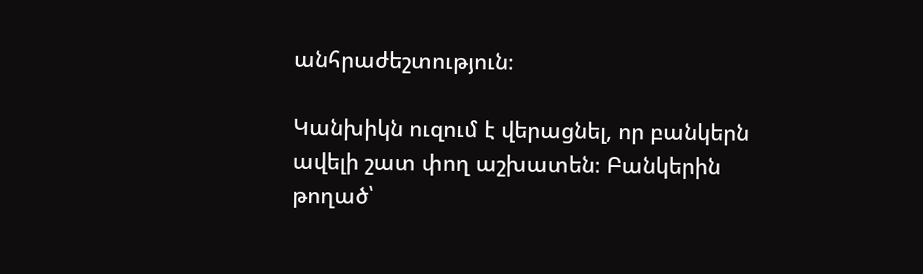անհրաժեշտություն։

Կանխիկն ուզում է վերացնել, որ բանկերն ավելի շատ փող աշխատեն։ Բանկերին թողած՝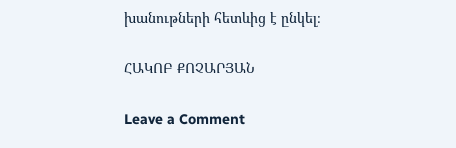խանութների հետևից է ընկել։

ՀԱԿՈԲ ՔՈՉԱՐՅԱՆ

Leave a Comment